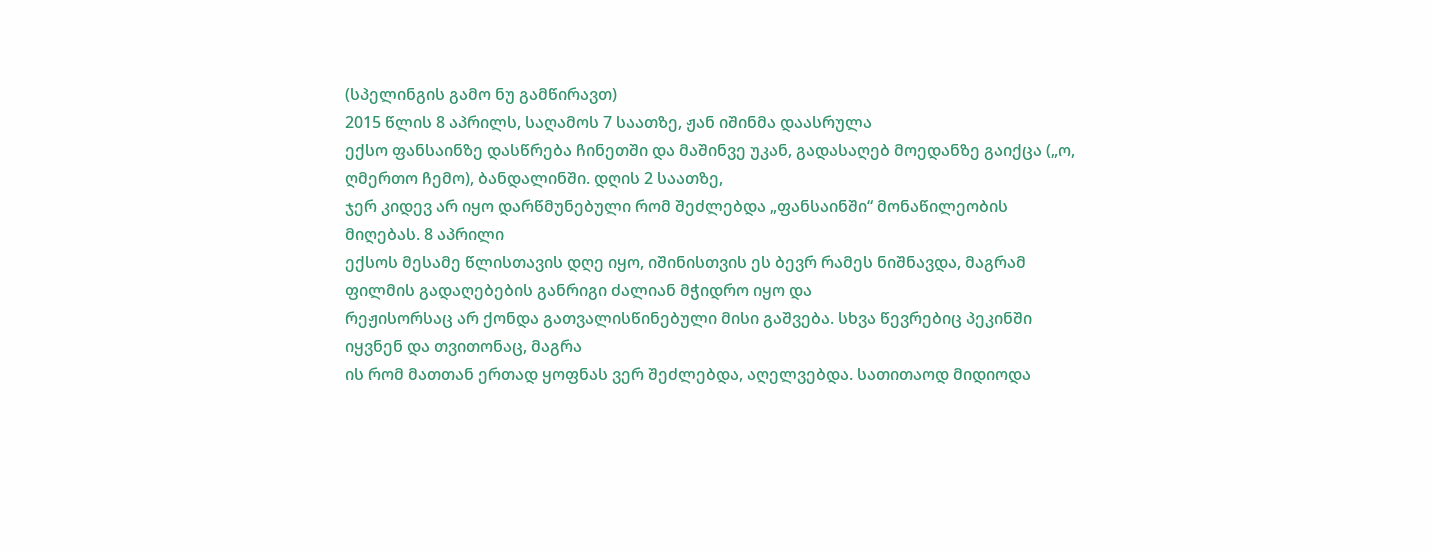(სპელინგის გამო ნუ გამწირავთ)
2015 წლის 8 აპრილს, საღამოს 7 საათზე, ჟან იშინმა დაასრულა
ექსო ფანსაინზე დასწრება ჩინეთში და მაშინვე უკან, გადასაღებ მოედანზე გაიქცა („ო,
ღმერთო ჩემო), ბანდალინში. დღის 2 საათზე,
ჯერ კიდევ არ იყო დარწმუნებული რომ შეძლებდა „ფანსაინში“ მონაწილეობის მიღებას. 8 აპრილი
ექსოს მესამე წლისთავის დღე იყო, იშინისთვის ეს ბევრ რამეს ნიშნავდა, მაგრამ ფილმის გადაღებების განრიგი ძალიან მჭიდრო იყო და
რეჟისორსაც არ ქონდა გათვალისწინებული მისი გაშვება. სხვა წევრებიც პეკინში იყვნენ და თვითონაც, მაგრა
ის რომ მათთან ერთად ყოფნას ვერ შეძლებდა, აღელვებდა. სათითაოდ მიდიოდა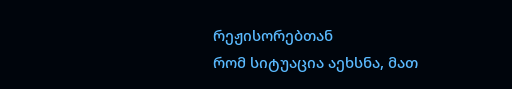რეჟისორებთან
რომ სიტუაცია აეხსნა, მათ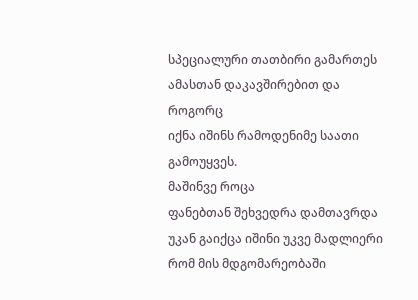სპეციალური თათბირი გამართეს ამასთან დაკავშირებით და როგორც
იქნა იშინს რამოდენიმე საათი გამოუყვეს.
მაშინვე როცა
ფანებთან შეხვედრა დამთავრდა უკან გაიქცა იშინი უკვე მადლიერი რომ მის მდგომარეობაში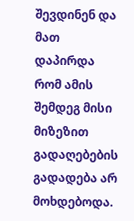შევდინენ და მათ დაპირდა რომ ამის შემდეგ მისი
მიზეზით გადაღებების გადადება არ მოხდებოდა.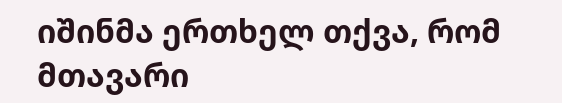იშინმა ერთხელ თქვა, რომ მთავარი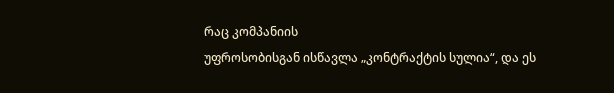რაც კომპანიის
უფროსობისგან ისწავლა „კონტრაქტის სულია“, და ეს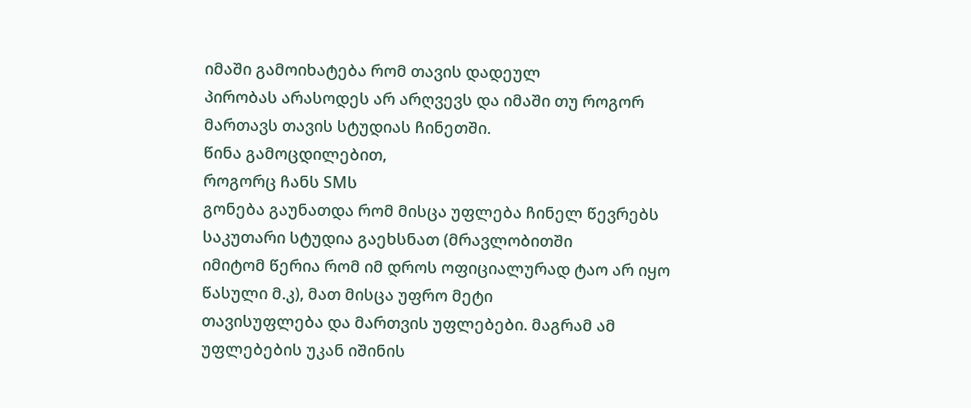იმაში გამოიხატება რომ თავის დადეულ
პირობას არასოდეს არ არღვევს და იმაში თუ როგორ მართავს თავის სტუდიას ჩინეთში.
წინა გამოცდილებით,
როგორც ჩანს SMს
გონება გაუნათდა რომ მისცა უფლება ჩინელ წევრებს საკუთარი სტუდია გაეხსნათ (მრავლობითში
იმიტომ წერია რომ იმ დროს ოფიციალურად ტაო არ იყო წასული მ.კ), მათ მისცა უფრო მეტი
თავისუფლება და მართვის უფლებები. მაგრამ ამ
უფლებების უკან იშინის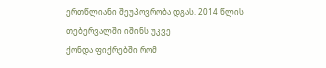ერთწლიანი შეუპოვრობა დგას. 2014 წლის თებერვალში იშინს უკვე
ქონდა ფიქრებში რომ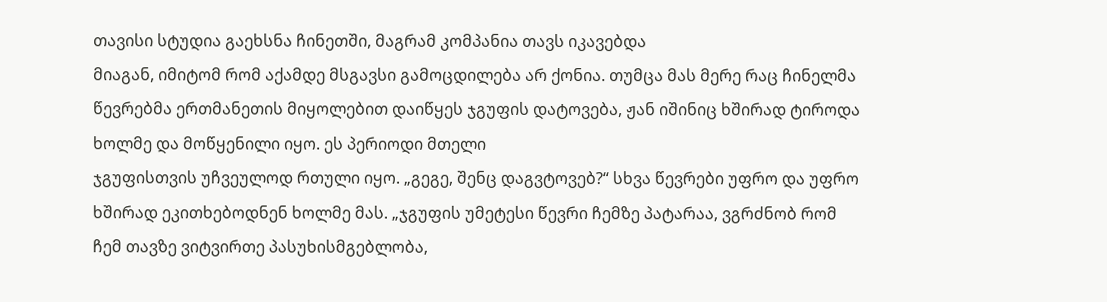თავისი სტუდია გაეხსნა ჩინეთში, მაგრამ კომპანია თავს იკავებდა
მიაგან, იმიტომ რომ აქამდე მსგავსი გამოცდილება არ ქონია. თუმცა მას მერე რაც ჩინელმა
წევრებმა ერთმანეთის მიყოლებით დაიწყეს ჯგუფის დატოვება, ჟან იშინიც ხშირად ტიროდა
ხოლმე და მოწყენილი იყო. ეს პერიოდი მთელი
ჯგუფისთვის უჩვეულოდ რთული იყო. „გეგე, შენც დაგვტოვებ?“ სხვა წევრები უფრო და უფრო
ხშირად ეკითხებოდნენ ხოლმე მას. „ჯგუფის უმეტესი წევრი ჩემზე პატარაა, ვგრძნობ რომ
ჩემ თავზე ვიტვირთე პასუხისმგებლობა,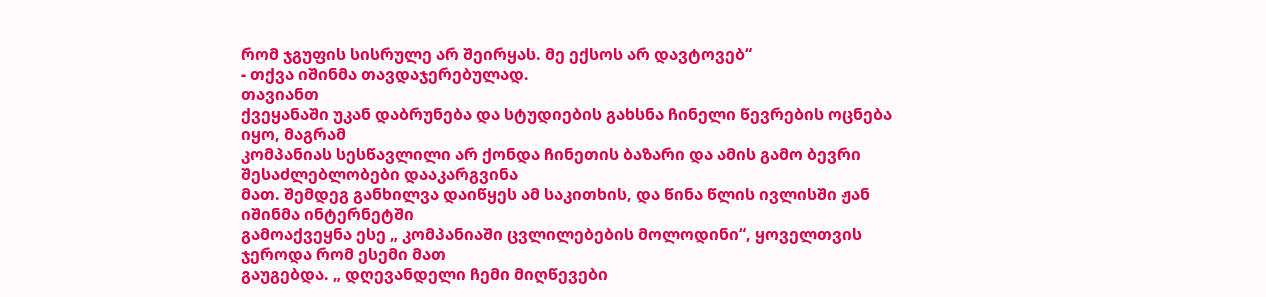რომ ჯგუფის სისრულე არ შეირყას. მე ექსოს არ დავტოვებ“
- თქვა იშინმა თავდაჯერებულად.
თავიანთ
ქვეყანაში უკან დაბრუნება და სტუდიების გახსნა ჩინელი წევრების ოცნება იყო, მაგრამ
კომპანიას სესწავლილი არ ქონდა ჩინეთის ბაზარი და ამის გამო ბევრი შესაძლებლობები დააკარგვინა
მათ. შემდეგ განხილვა დაიწყეს ამ საკითხის, და წინა წლის ივლისში ჟან იშინმა ინტერნეტში
გამოაქვეყნა ესე „ კომპანიაში ცვლილებების მოლოდინი“, ყოველთვის ჯეროდა რომ ესემი მათ
გაუგებდა. „ დღევანდელი ჩემი მიღწევები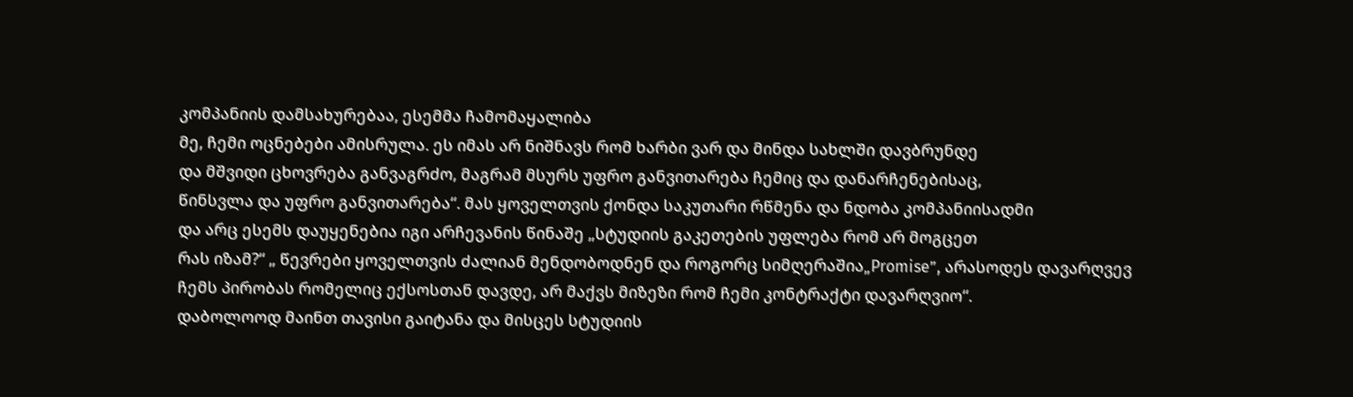კომპანიის დამსახურებაა, ესემმა ჩამომაყალიბა
მე, ჩემი ოცნებები ამისრულა. ეს იმას არ ნიშნავს რომ ხარბი ვარ და მინდა სახლში დავბრუნდე
და მშვიდი ცხოვრება განვაგრძო, მაგრამ მსურს უფრო განვითარება ჩემიც და დანარჩენებისაც,
წინსვლა და უფრო განვითარება“. მას ყოველთვის ქონდა საკუთარი რწმენა და ნდობა კომპანიისადმი
და არც ესემს დაუყენებია იგი არჩევანის წინაშე „სტუდიის გაკეთების უფლება რომ არ მოგცეთ
რას იზამ?“ „ წევრები ყოველთვის ძალიან მენდობოდნენ და როგორც სიმღერაშია„Promise”, არასოდეს დავარღვევ
ჩემს პირობას რომელიც ექსოსთან დავდე, არ მაქვს მიზეზი რომ ჩემი კონტრაქტი დავარღვიო“.
დაბოლოოდ მაინთ თავისი გაიტანა და მისცეს სტუდიის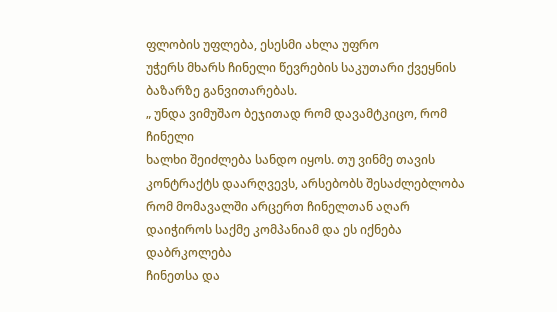ფლობის უფლება, ესესმი ახლა უფრო
უჭერს მხარს ჩინელი წევრების საკუთარი ქვეყნის ბაზარზე განვითარებას.
„ უნდა ვიმუშაო ბეჯითად რომ დავამტკიცო, რომ ჩინელი
ხალხი შეიძლება სანდო იყოს. თუ ვინმე თავის კონტრაქტს დაარღვევს, არსებობს შესაძლებლობა
რომ მომავალში არცერთ ჩინელთან აღარ დაიჭიროს საქმე კომპანიამ და ეს იქნება დაბრკოლება
ჩინეთსა და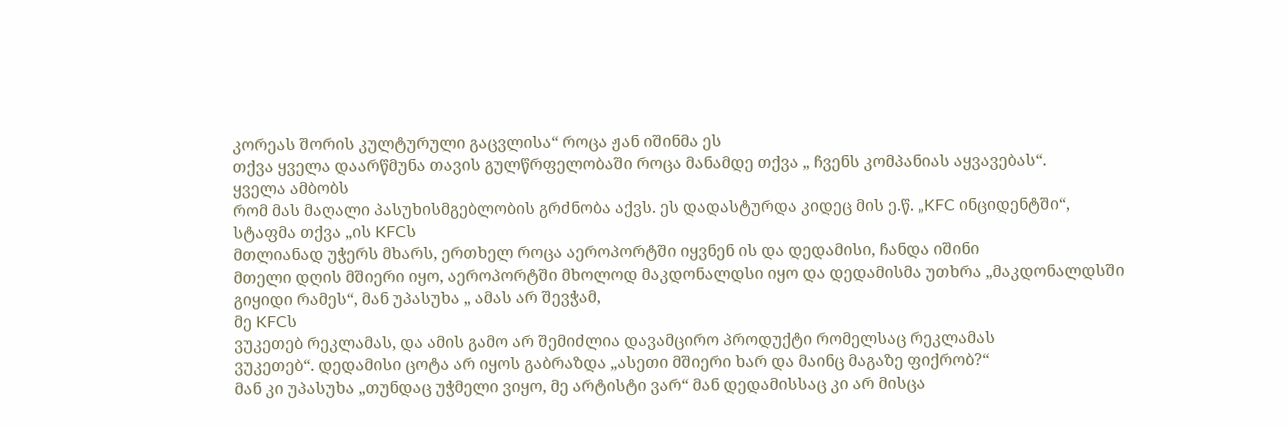კორეას შორის კულტურული გაცვლისა“ როცა ჟან იშინმა ეს
თქვა ყველა დაარწმუნა თავის გულწრფელობაში როცა მანამდე თქვა „ ჩვენს კომპანიას აყვავებას“.
ყველა ამბობს
რომ მას მაღალი პასუხისმგებლობის გრძნობა აქვს. ეს დადასტურდა კიდეც მის ე.წ. „KFC ინციდენტში“,
სტაფმა თქვა „ის KFCს
მთლიანად უჭერს მხარს, ერთხელ როცა აეროპორტში იყვნენ ის და დედამისი, ჩანდა იშინი
მთელი დღის მშიერი იყო, აეროპორტში მხოლოდ მაკდონალდსი იყო და დედამისმა უთხრა „მაკდონალდსში
გიყიდი რამეს“, მან უპასუხა „ ამას არ შევჭამ,
მე KFCს
ვუკეთებ რეკლამას, და ამის გამო არ შემიძლია დავამცირო პროდუქტი რომელსაც რეკლამას
ვუკეთებ“. დედამისი ცოტა არ იყოს გაბრაზდა „ასეთი მშიერი ხარ და მაინც მაგაზე ფიქრობ?“
მან კი უპასუხა „თუნდაც უჭმელი ვიყო, მე არტისტი ვარ“ მან დედამისსაც კი არ მისცა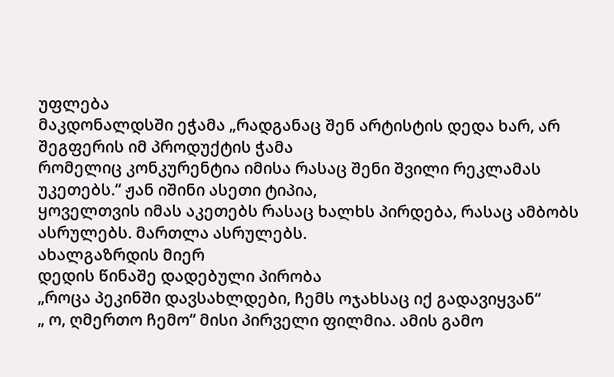უფლება
მაკდონალდსში ეჭამა „რადგანაც შენ არტისტის დედა ხარ, არ შეგფერის იმ პროდუქტის ჭამა
რომელიც კონკურენტია იმისა რასაც შენი შვილი რეკლამას უკეთებს.“ ჟან იშინი ასეთი ტიპია,
ყოველთვის იმას აკეთებს რასაც ხალხს პირდება, რასაც ამბობს ასრულებს. მართლა ასრულებს.
ახალგაზრდის მიერ
დედის წინაშე დადებული პირობა
„როცა პეკინში დავსახლდები, ჩემს ოჯახსაც იქ გადავიყვან“
„ ო, ღმერთო ჩემო“ მისი პირველი ფილმია. ამის გამო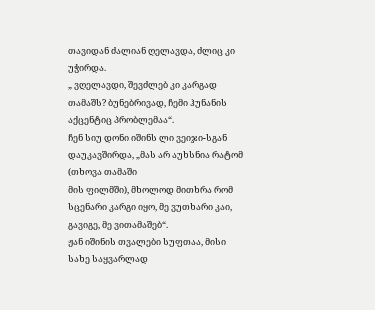თავიდან ძალიან ღელავდა, ძლიც კი უჭირდა.
„ ვღელავდი, შევძლებ კი კარგად თამაშს? ბუნებრივად, ჩემი ჰუნანის აქცენტიც პრობლემაა“.
ჩენ სიუ დონი იშინს ლი ვეიჯი-სგან დაუკავშირდა, „მას არ აუხსნია რატომ (თხოვა თამაში
მის ფილმში), მხოლოდ მითხრა რომ სცენარი კარგი იყო, მე ვუთხარი კაი, გავიგე, მე ვითამაშებ“.
ჟან იშინის თვალები სუფთაა, მისი სახე საყვარლად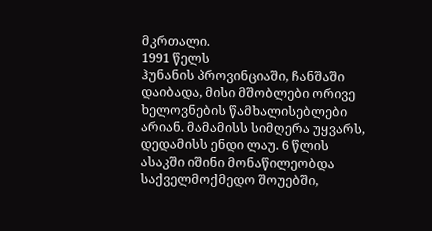მკრთალი.
1991 წელს
ჰუნანის პროვინციაში, ჩანშაში დაიბადა, მისი მშობლები ორივე ხელოვნების წამხალისებლები
არიან. მამამისს სიმღერა უყვარს, დედამისს ენდი ლაუ. 6 წლის ასაკში იშინი მონაწილეობდა
საქველმოქმედო შოუებში,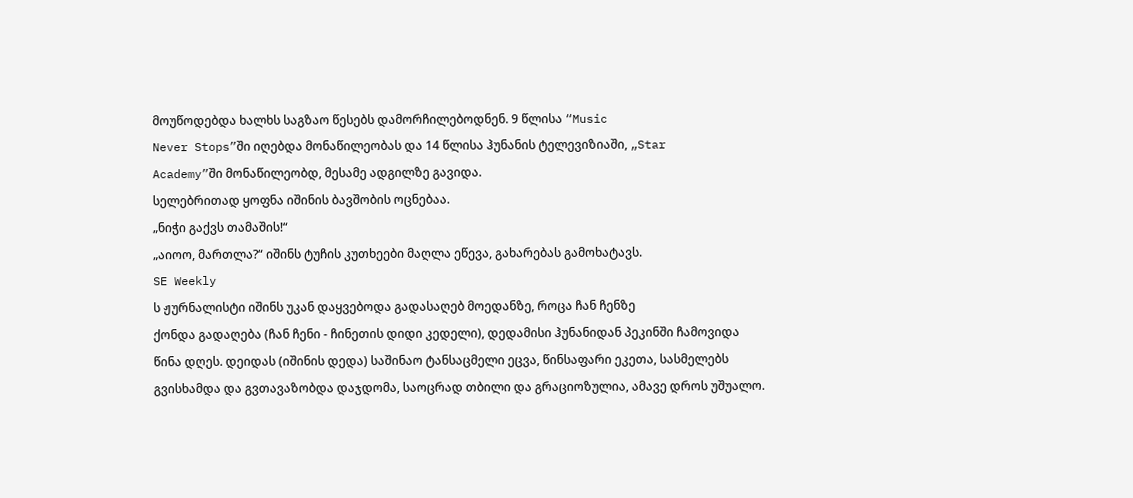მოუწოდებდა ხალხს საგზაო წესებს დამორჩილებოდნენ. 9 წლისა “Music
Never Stops”ში იღებდა მონაწილეობას და 14 წლისა ჰუნანის ტელევიზიაში, „Star
Academy”ში მონაწილეობდ, მესამე ადგილზე გავიდა.
სელებრითად ყოფნა იშინის ბავშობის ოცნებაა.
„ნიჭი გაქვს თამაშის!“
„აიოო, მართლა?“ იშინს ტუჩის კუთხეები მაღლა ეწევა, გახარებას გამოხატავს.
SE Weekly
ს ჟურნალისტი იშინს უკან დაყვებოდა გადასაღებ მოედანზე, როცა ჩან ჩენზე
ქონდა გადაღება (ჩან ჩენი - ჩინეთის დიდი კედელი), დედამისი ჰუნანიდან პეკინში ჩამოვიდა
წინა დღეს. დეიდას (იშინის დედა) საშინაო ტანსაცმელი ეცვა, წინსაფარი ეკეთა, სასმელებს
გვისხამდა და გვთავაზობდა დაჯდომა, საოცრად თბილი და გრაციოზულია, ამავე დროს უშუალო.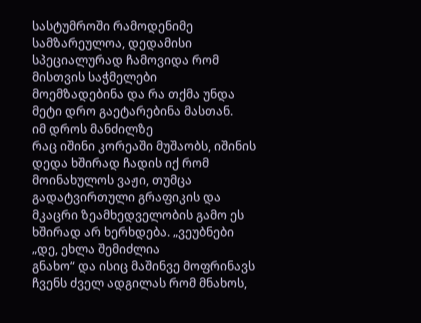სასტუმროში რამოდენიმე სამზარეულოა, დედამისი სპეციალურად ჩამოვიდა რომ მისთვის საჭმელები
მოემზადებინა და რა თქმა უნდა მეტი დრო გაეტარებინა მასთან.
იმ დროს მანძილზე
რაც იშინი კორეაში მუშაობს, იშინის დედა ხშირად ჩადის იქ რომ მოინახულოს ვაჟი, თუმცა
გადატვირთული გრაფიკის და მკაცრი ზეამხედველობის გამო ეს ხშირად არ ხერხდება. „ვეუბნები „დე, ეხლა შემიძლია
გნახო“ და ისიც მაშინვე მოფრინავს ჩვენს ძველ ადგილას რომ მნახოს,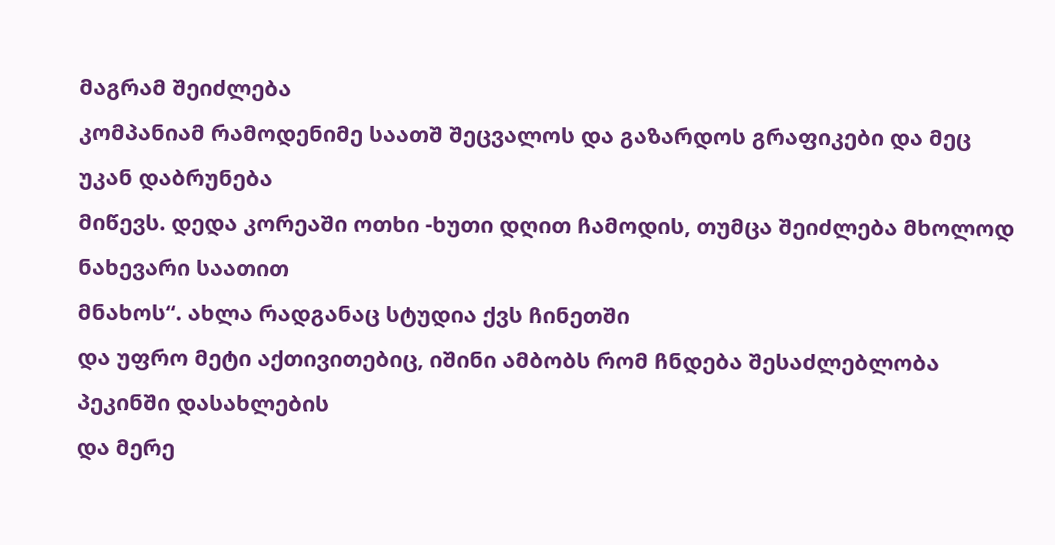მაგრამ შეიძლება
კომპანიამ რამოდენიმე საათშ შეცვალოს და გაზარდოს გრაფიკები და მეც უკან დაბრუნება
მიწევს. დედა კორეაში ოთხი -ხუთი დღით ჩამოდის, თუმცა შეიძლება მხოლოდ ნახევარი საათით
მნახოს“. ახლა რადგანაც სტუდია ქვს ჩინეთში
და უფრო მეტი აქთივითებიც, იშინი ამბობს რომ ჩნდება შესაძლებლობა პეკინში დასახლების
და მერე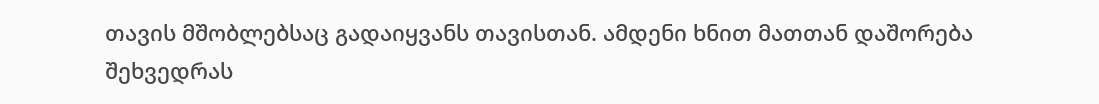თავის მშობლებსაც გადაიყვანს თავისთან. ამდენი ხნით მათთან დაშორება შეხვედრას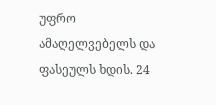უფრო ამაღელვებელს და ფასეულს ხდის. 24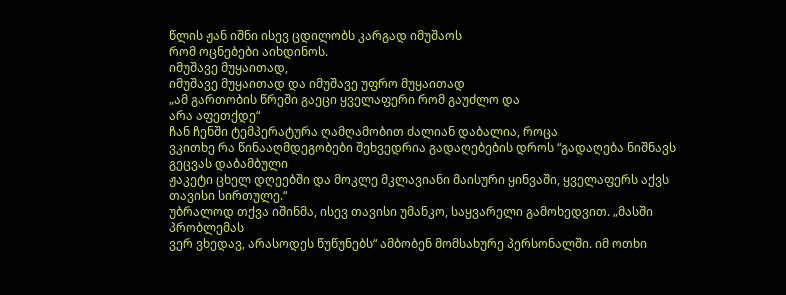წლის ჟან იშნი ისევ ცდილობს კარგად იმუშაოს
რომ ოცნებები აიხდინოს.
იმუშავე მუყაითად,
იმუშავე მუყაითად და იმუშავე უფრო მუყაითად
„ამ გართობის წრეში გაეცი ყველაფერი რომ გაუძლო და
არა აფეთქდე“
ჩან ჩენში ტემპერატურა ღამღამობით ძალიან დაბალია, როცა
ვკითხე რა წინააღმდეგობები შეხვედრია გადაღებების დროს “გადაღება ნიშნავს გეცვას დაბამბული
ჟაკეტი ცხელ დღეებში და მოკლე მკლავიანი მაისური ყინვაში, ყველაფერს აქვს თავისი სირთულე.“
უბრალოდ თქვა იშინმა, ისევ თავისი უმანკო, საყვარელი გამოხედვით. „მასში პრობლემას
ვერ ვხედავ, არასოდეს წუწუნებს“ ამბობენ მომსახურე პერსონალში. იმ ოთხი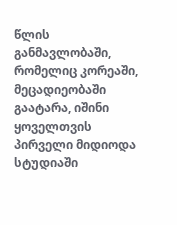წლის განმავლობაში,
რომელიც კორეაში, მეცადიეობაში გაატარა, იშინი ყოველთვის პირველი მიდიოდა სტუდიაში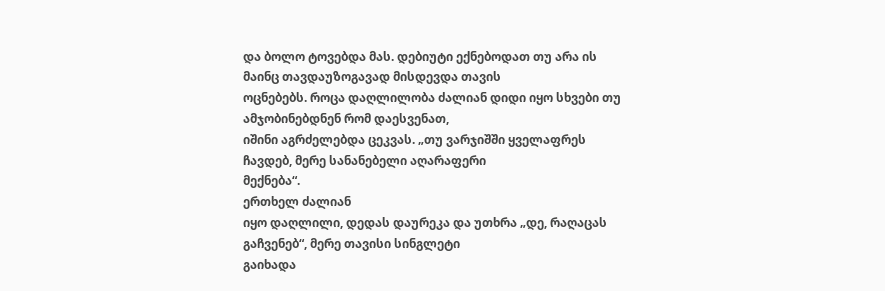და ბოლო ტოვებდა მას. დებიუტი ექნებოდათ თუ არა ის მაინც თავდაუზოგავად მისდევდა თავის
ოცნებებს. როცა დაღლილობა ძალიან დიდი იყო სხვები თუ ამჯობინებდნენ რომ დაესვენათ,
იშინი აგრძელებდა ცეკვას. „თუ ვარჯიშში ყველაფრეს ჩავდებ, მერე სანანებელი აღარაფერი
მექნება“.
ერთხელ ძალიან
იყო დაღლილი, დედას დაურეკა და უთხრა „დე, რაღაცას გაჩვენებ“, მერე თავისი სინგლეტი
გაიხადა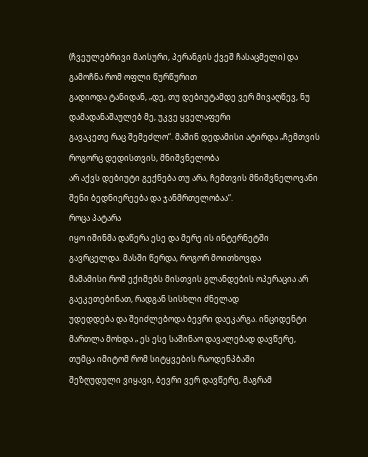(ჩვეულებრივი მაისური, პერანგის ქვეშ ჩასაცმელი) და გამოჩნა რომ ოფლი წურწურით
გადიოდა ტანიდან, „დე, თუ დებიუტამდე ვერ მივაღწევ, ნუ დამადანაშაულებ მე, უკვე ყველაფერი
გავაკეთე რაც შემეძლო“. მაშინ დედამისი ატირდა „ჩემთვის როგორც დედისთვის, მნიშვნელობა
არ აქვს დებიუტი გექნება თუ არა, ჩემთვის მნიშვნელოვანი შენი ბედნიერეება და ჯანმრთელობაა“.
როცა პატარა
იყო იშინმა დაწერა ესე და მერე ის ინტერნეტში გავრცელდა. მასში წერდა, როგორ მოითხოვდა
მამამისი რომ ექიმებს მისთვის გლანდების ოპერაცია არ გაეკეთებინათ, რადგან სისხლი ძნელად
უდედდება და შეიძლებოდა ბევრი დაეკარგა. ინციდენტი
მართლა მოხდა „ ეს ესე საშინაო დავალებად დავწერე, თუმცა იმიტომ რომ სიტყვების რაოდენპბაში
შეზღუდული ვიყავი, ბევრი ვერ დავწერე, მაგრამ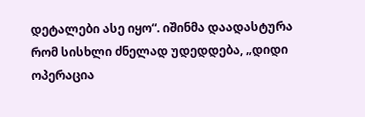დეტალები ასე იყო“. იშინმა დაადასტურა რომ სისხლი ძნელად უდედდება, „დიდი ოპერაცია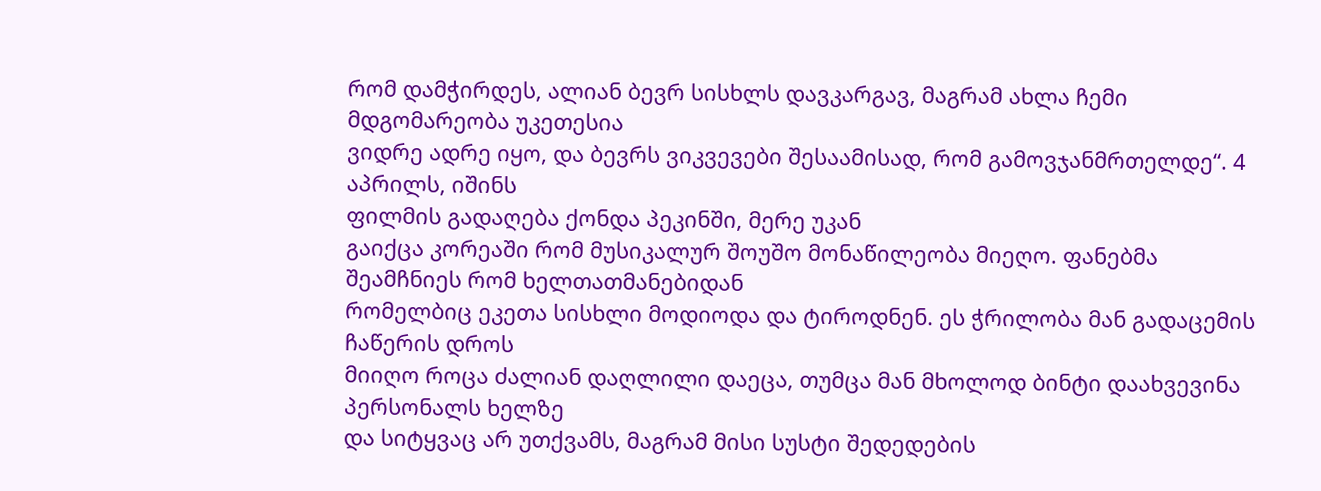რომ დამჭირდეს, ალიან ბევრ სისხლს დავკარგავ, მაგრამ ახლა ჩემი მდგომარეობა უკეთესია
ვიდრე ადრე იყო, და ბევრს ვიკვევები შესაამისად, რომ გამოვჯანმრთელდე“. 4 აპრილს, იშინს
ფილმის გადაღება ქონდა პეკინში, მერე უკან
გაიქცა კორეაში რომ მუსიკალურ შოუშო მონაწილეობა მიეღო. ფანებმა შეამჩნიეს რომ ხელთათმანებიდან
რომელბიც ეკეთა სისხლი მოდიოდა და ტიროდნენ. ეს ჭრილობა მან გადაცემის ჩაწერის დროს
მიიღო როცა ძალიან დაღლილი დაეცა, თუმცა მან მხოლოდ ბინტი დაახვევინა პერსონალს ხელზე
და სიტყვაც არ უთქვამს, მაგრამ მისი სუსტი შედედების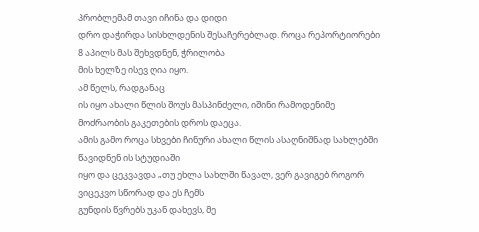პრობლემამ თავი იჩინა და დიდი
დრო დაჭირდა სისხლდენის შესაჩერებლად. როცა რეპორტიორები 8 აპილს მას შეხვდნენ, ჭრილობა
მის ხელზე ისევ ღია იყო.
ამ წელს, რადგანაც
ის იყო ახალი წლის შოუს მასპინძელი, იშინი რამოდენიმე მოძრაობის გაკეთების დროს დაეცა.
ამის გამო როცა სხვები ჩინური ახალი წლის ასაღნიშნად სახლებში წავიდნენ ის სტუდიაში
იყო და ცეკვავდა „თუ ეხლა სახლში წავალ, ვერ გავიგებ როგორ ვიცეკვო სწორად და ეს ჩემს
გუნდის წვრებს უკან დახევს, მე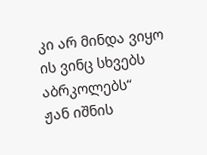კი არ მინდა ვიყო ის ვინც სხვებს აბრკოლებს“
ჟან იშნის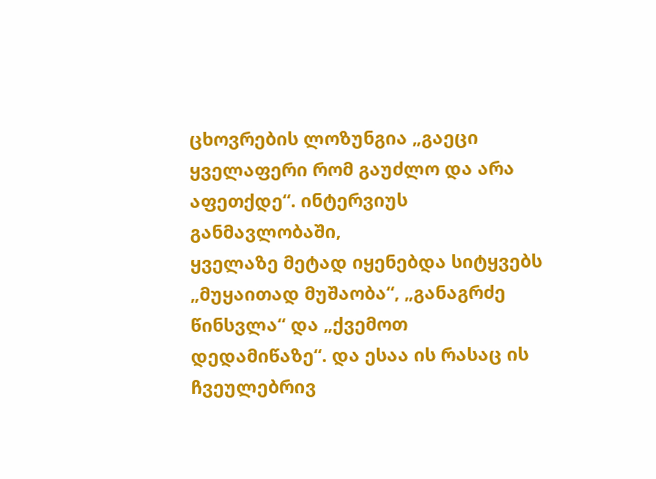ცხოვრების ლოზუნგია „გაეცი ყველაფერი რომ გაუძლო და არა აფეთქდე“. ინტერვიუს განმავლობაში,
ყველაზე მეტად იყენებდა სიტყვებს „მუყაითად მუშაობა“, „განაგრძე წინსვლა“ და „ქვემოთ
დედამიწაზე“. და ესაა ის რასაც ის ჩვეულებრივ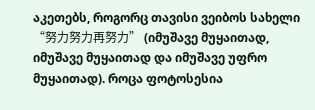აკეთებს, როგორც თავისი ვეიბოს სახელი
“努力努力再努力” (იმუშავე მუყაითად, იმუშავე მუყაითად და იმუშავე უფრო
მუყაითად). როცა ფოტოსესია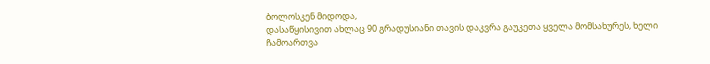ბოლოსკენ მიდოდა,
დასაწყისივით ახლაც 90 გრადუსიანი თავის დაკვრა გაუკეთა ყველა მომსახურეს, ხელი ჩამოართვა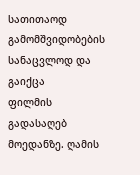სათითაოდ გამომშვიდობების სანაცვლოდ და გაიქცა
ფილმის გადასაღებ მოედანზე. ღამის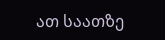ათ საათზე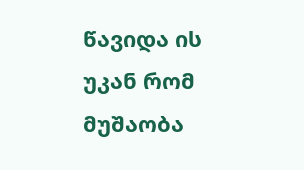წავიდა ის უკან რომ მუშაობა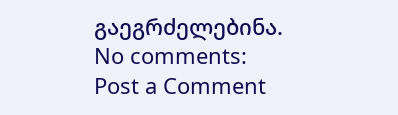გაეგრძელებინა.
No comments:
Post a Comment